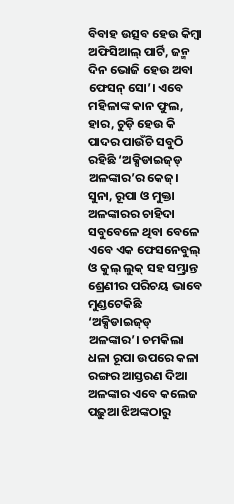ବିବାହ ଉତ୍ସବ ହେଉ କିମ୍ବା ଅଫିସିଆଲ୍‌ ପାର୍ଟି, ଜନ୍ମ ଦିନ ଭୋଜି ହେଉ ଅବା ଫେସନ୍‌ ସୋ’। ଏବେ ମହିଳାଙ୍କ କାନ ଫୁଲ, ହାର, ଚୁଡ଼ି ହେଉ କି ପାଦର ପାଉଁଚି ସବୁଠି ରହିଛି ‘ଅକ୍ସିଡାଇଜ୍‌ଡ୍‌ ଅଳଙ୍କାର’ର କେଜ୍‌। ସୁନା, ରୂପା ଓ ମୁକ୍ତା ଅଳଙ୍କାରର ଚାହିଦା ସବୁବେଳେ ଥିବା ବେଳେ ଏବେ ଏକ ଫେସନେବୁଲ୍‌ ଓ କୁଲ୍‌ ଲୁକ୍‌ ସହ ସମ୍ଭ୍ରାନ୍ତ ଶ୍ରେଣୀର ପରିଚୟ ଭାବେ ମୁଣ୍ଡଟେକିଛି ‘ଅକ୍ସିଡାଇଜ୍‌ଡ୍‌ ଅଳଙ୍କାର’। ଚମକିଲା ଧଳା ରୂପା ଉପରେ କଳା ରଙ୍ଗର ଆସ୍ତରଣ ଦିଆ ଅଳଙ୍କାର ଏବେ କଲେଜ ପଢ଼ୁଆ ଝିଅଙ୍କଠାରୁ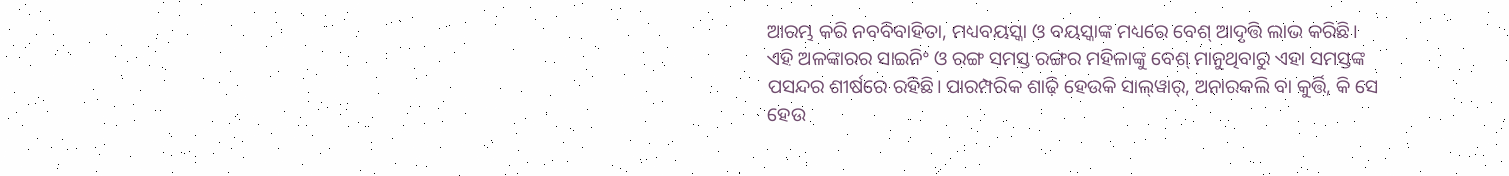ଆରମ୍ଭ କରି ନବବିବାହିତା, ମଧ୍ୟବୟସ୍କା ଓ ବୟସ୍କାଙ୍କ ମଧ୍ୟରେ ବେଶ୍‌ ଆଦୃତ୍ତି ଲାଭ କରିଛି। ଏହି ଅଳଙ୍କାରର ସାଇନିଂ ଓ ରଙ୍ଗ ସମସ୍ତ ରଙ୍ଗର ମହିଳାଙ୍କୁ ବେଶ୍‌ ମାନୁଥିବାରୁ ଏହା ସମସ୍ତଙ୍କ ପସନ୍ଦର ଶୀର୍ଷରେ ରହିଛି। ପାରମ୍ପରିକ ଶାଢ଼ି ହେଉକି ସାଲ୍‌ୱାର୍‌, ଅନାରକଲି ବା କୁର୍ତ୍ତି, କି ସେ ହେଉ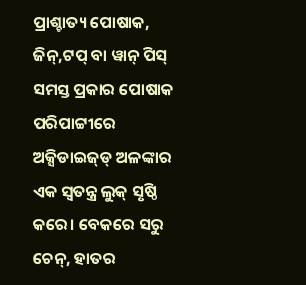ପ୍ରାଶ୍ଚାତ୍ୟ ପୋଷାକ, ଜିନ୍‌,ଟପ୍‌ ବା ୱାନ୍‌ ପିସ୍‌ ସମସ୍ତ ପ୍ରକାର ପୋଷାକ ପରିପାଟ୍ଟୀରେ ଅକ୍ସିଡାଇଜ୍‌ଡ୍‌ ଅଳଙ୍କାର ଏକ ସ୍ବତନ୍ତ୍ର ଲୁକ୍‌ ସୃଷ୍ଠି କରେ। ବେକରେ ସରୁ ଚେନ୍‌, ହାତର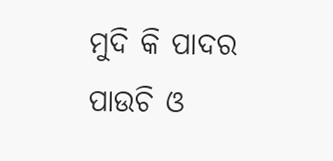ମୁଦି କି ପାଦର ପାଉଚି ଓ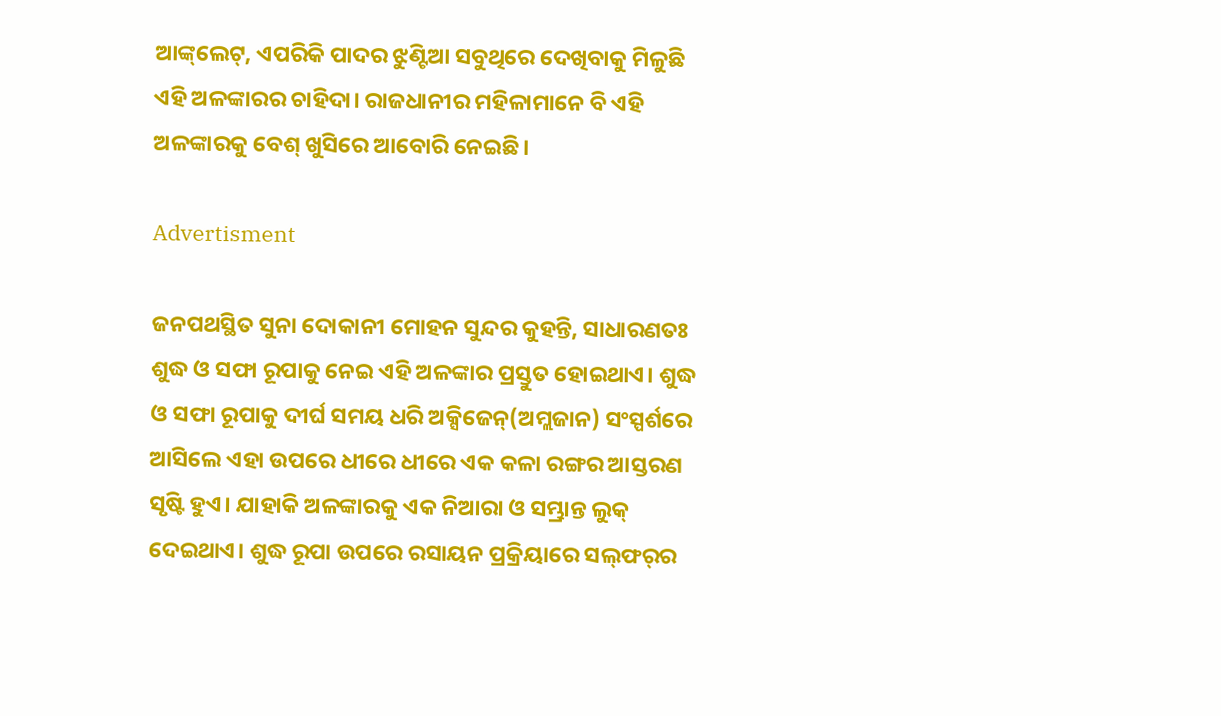ଆଙ୍କ୍‌ଲେଟ୍‌, ଏପରିକି ପାଦର ଝୁଣ୍ଟିଆ ସବୁଥିରେ ଦେଖିବାକୁ ମିଳୁଛି ଏହି ଅଳଙ୍କାରର ଚାହିଦା। ରାଜଧାନୀର ମହିଳାମାନେ ବି ଏହି ଅଳଙ୍କାରକୁ ବେଶ୍‌ ଖୁସିରେ ଆବୋରି ନେଇଛି।

Advertisment

ଜନପଥସ୍ଥିତ ସୁନା ଦୋକାନୀ ମୋହନ ସୁନ୍ଦର କୁହନ୍ତି, ସାଧାରଣତଃ ଶୁଦ୍ଧ ଓ ସଫା ରୂପାକୁ ନେଇ ଏହି ଅଳଙ୍କାର ପ୍ରସ୍ତୁତ ହୋଇଥାଏ। ଶୁଦ୍ଧ ଓ ସଫା ରୂପାକୁ ଦୀର୍ଘ ସମୟ ଧରି ଅକ୍ସିଜେନ୍‌(ଅମ୍ଲଜାନ) ସଂସ୍ପର୍ଶରେ ଆସିଲେ ଏହା ଉପରେ ଧୀରେ ଧୀରେ ଏକ କଳା ରଙ୍ଗର ଆସ୍ତରଣ ସୃଷ୍ଟି ହୁଏ। ଯାହାକି ଅଳଙ୍କାରକୁ ଏକ ନିଆରା ଓ ସମ୍ଭ୍ରାନ୍ତ ଲୁକ୍‌ ଦେଇଥାଏ। ଶୁଦ୍ଧ ରୂପା ଉପରେ ରସାୟନ ପ୍ରକ୍ରିୟାରେ ସଲ୍‌ଫର୍‌ର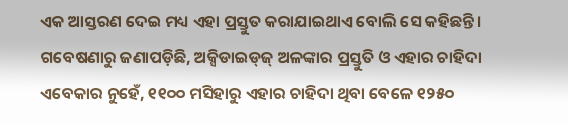ଏକ ଆସ୍ତରଣ ଦେଇ ମଧ୍ୟ ଏହା ପ୍ରସ୍ତୁତ କରାଯାଇଥାଏ ବୋଲି ସେ କହିଛନ୍ତି। ଗବେଷଣାରୁ ଜଣାପଡ଼ିଛି, ଅକ୍ସିଡାଇଡ୍‌ଜ୍‌ ଅଳଙ୍କାର ପ୍ରସ୍ତୁତି ଓ ଏହାର ଚାହିଦା ଏବେକାର ନୁହେଁ, ୧୧୦୦ ମସିହାରୁ ଏହାର ଚାହିଦା ଥିବା ବେଳେ ୧୨୫୦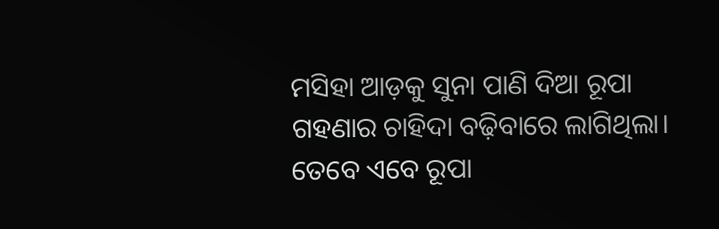ମସିହା ଆଡ଼କୁ ସୁନା ପାଣି ଦିଆ ରୂପା ଗହଣାର ଚାହିଦା ବଢ଼ିବାରେ ଲାଗିଥିଲା। ତେବେ ଏବେ ରୂପା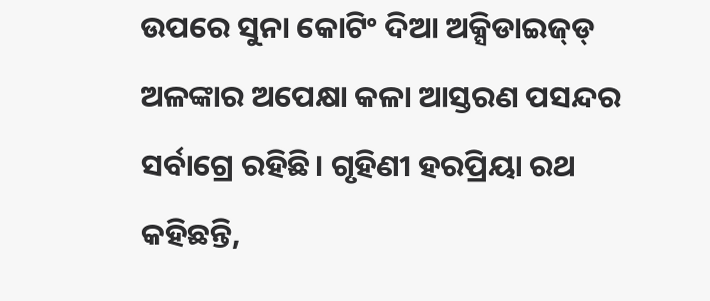ଉପରେ ସୁନା ‌କୋଟିଂ ଦିଆ ଅକ୍ସିଡାଇଜ୍‌ଡ୍‌ ଅଳଙ୍କାର ଅପେକ୍ଷା କଳା ଆସ୍ତରଣ ପସନ୍ଦର ସର୍ବାଗ୍ରେ ରହିଛି। ଗୃହିଣୀ ହରପ୍ରିୟା ରଥ କହିଛନ୍ତି,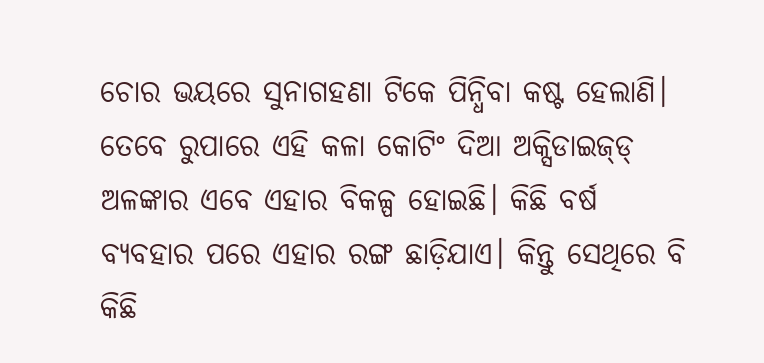ଚୋର ଭୟରେ ସୁନାଗହଣା ଟିକେ ପିନ୍ଧିବା କଷ୍ଟ ହେଲାଣି। ତେବେ ରୁପାରେ ଏହି କଳା କୋଟିଂ ଦିଆ ଅକ୍ସିଡାଇଜ୍‌ଡ୍‌ ଅଳଙ୍କାର ଏବେ ଏହାର ବିକଳ୍ପ ହୋଇଛି। କିଛି ବର୍ଷ ବ୍ୟବହାର ପରେ ଏହାର ରଙ୍ଗ ଛାଡ଼ିଯାଏ। କିନ୍ତୁ ସେଥିରେ ବି କିଛି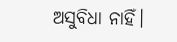ଅସୁବିଧା ନାହିଁ।